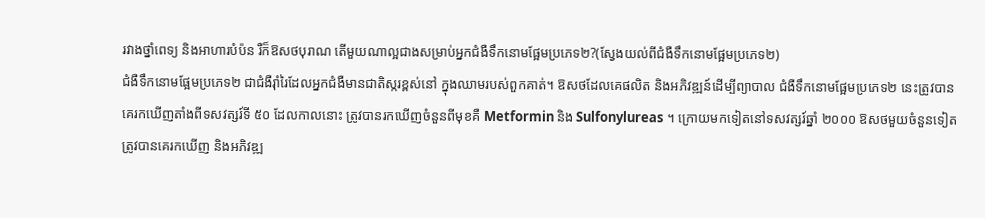រវាងថ្នាំពេទ្យ និងអាហារបំប៉ន រឺក៏ឱសថបុរាណ តើមួយណាល្អជាងសម្រាប់អ្នកជំងឺទឹកនោមផ្អែមប្រភេទ២?(ស្វែងយល់ពីជំងឺទឹកនោមផ្អែមប្រភេទ២)
ជំងឺទឹកនោមផ្អែមប្រភេទ២ ជាជំងឺរ៉ាំរៃដែលអ្នកជំងឺមានជាតិស្ករខ្ពស់នៅ ក្នុងឈាមរបស់ពួកគាត់។ ឱសថដែលគេផលិត និងអភិវឌ្ឍន៍ដើម្បីព្យាបាល ជំងឺទឹកនោមផ្អែមប្រភេទ២ នេះត្រូវបានគេរកឃើញតាំងពីទសវត្សរ៍ទី ៥០ ដែលកាលនោះ ត្រូវបានរកឃើញចំនួនពីមុខគឺ Metformin និង Sulfonylureas ។ ក្រោយមកទៀតនៅទសវត្សរ៍ឆ្នាំ ២០០០ ឱសថមួយចំនួនទៀត ត្រូវបានគេរកឃើញ និងអភិវឌ្ឍ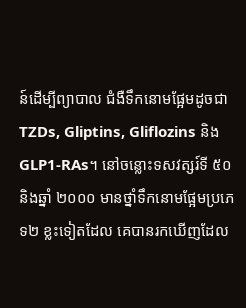ន៍ដើម្បីព្យាបាល ជំងឺទឹកនោមផ្អែមដូចជា TZDs, Gliptins, Gliflozins និង GLP1-RAs។ នៅចន្លោះទសវត្សរ៍ទី ៥០ និងឆ្នាំ ២០០០ មានថ្នាំទឹកនោមផ្អែមប្រភេទ២ ខ្លះទៀតដែល គេបានរកឃើញដែល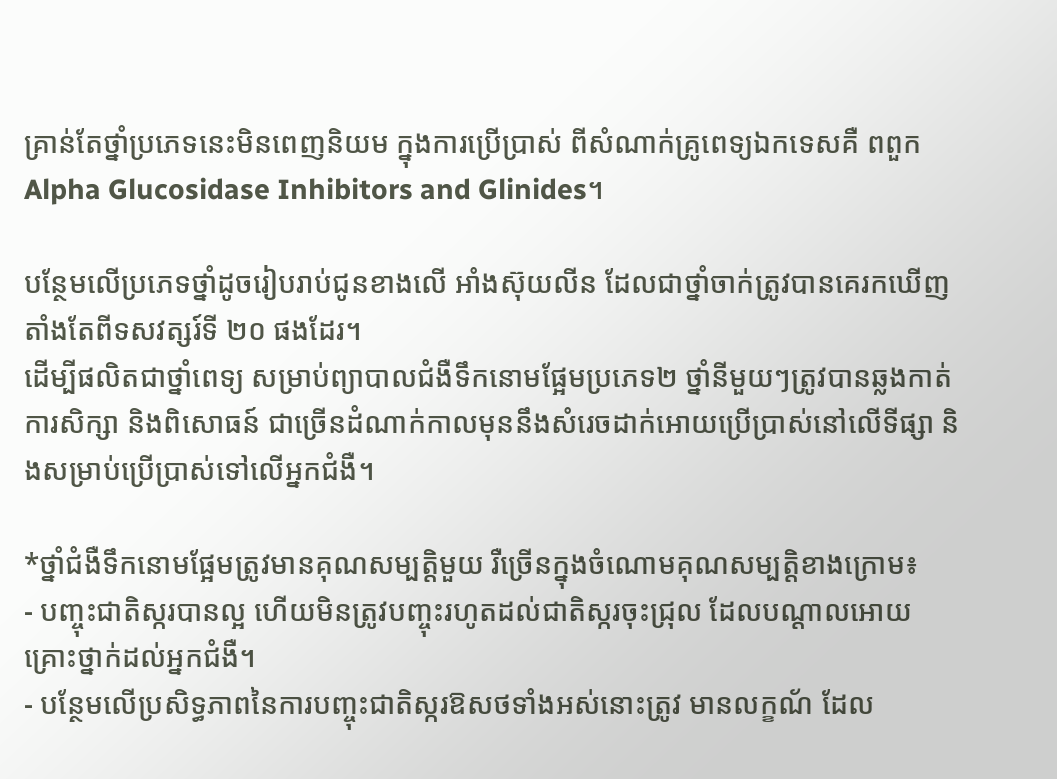គ្រាន់តែថ្នាំប្រភេទនេះមិនពេញនិយម ក្នុងការប្រើប្រាស់ ពីសំណាក់គ្រូពេទ្យឯកទេសគឺ ពពួក Alpha Glucosidase Inhibitors and Glinides។

បន្ថែមលើប្រភេទថ្នាំដូចរៀបរាប់ជូនខាងលើ អាំងស៊ុយលីន ដែលជាថ្នាំចាក់ត្រូវបានគេរកឃើញតាំងតែពីទសវត្សរ៍ទី ២០ ផងដែរ។
ដើម្បីផលិតជាថ្នាំពេទ្យ សម្រាប់ព្យាបាលជំងឺទឹកនោមផ្អែមប្រភេទ២ ថ្នាំនីមួយៗត្រូវបានឆ្លងកាត់ការសិក្សា និងពិសោធន៍ ជាច្រើនដំណាក់កាលមុននឹងសំរេចដាក់អោយប្រើប្រាស់នៅលើទីផ្សា និងសម្រាប់ប្រើប្រាស់ទៅលើអ្នកជំងឺ។

*ថ្នាំជំងឺទឹកនោមផ្អែមត្រូវមានគុណសម្បត្តិមួយ រឺច្រើនក្នុងចំណោមគុណសម្បត្តិខាងក្រោម៖
- បញ្ចុះជាតិស្ករបានល្អ ហើយមិនត្រូវបញ្ចុះរហូតដល់ជាតិស្ករចុះជ្រុល ដែលបណ្តាលអោយគ្រោះថ្នាក់ដល់អ្នកជំងឺ។
- បន្ថែមលើប្រសិទ្ធភាពនៃការបញ្ចុះជាតិស្ករឱសថទាំងអស់នោះត្រូវ មានលក្ខណ័ ដែល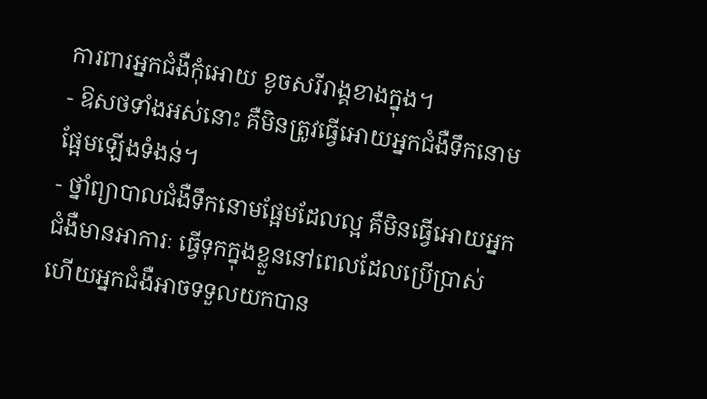ការពារអ្នកជំងឺកុំអោយ ខូចសរីរាង្គខាងក្នុង។
- ឱសថទាំងអស់នោះ គឺមិនត្រូវធ្វើអោយអ្នកជំងឺទឹកនោមផ្អែមឡើងទំងន់។
- ថ្នាំព្យាបាលជំងឺទឹកនោមផ្អែមដែលល្អ គឺមិនធ្វើអោយអ្នកជំងឺមានអាការៈ ធ្វើទុកក្នុងខ្លួននៅពេលដែលប្រើប្រាស់ ហើយអ្នកជំងឺអាចទទួលយកបាន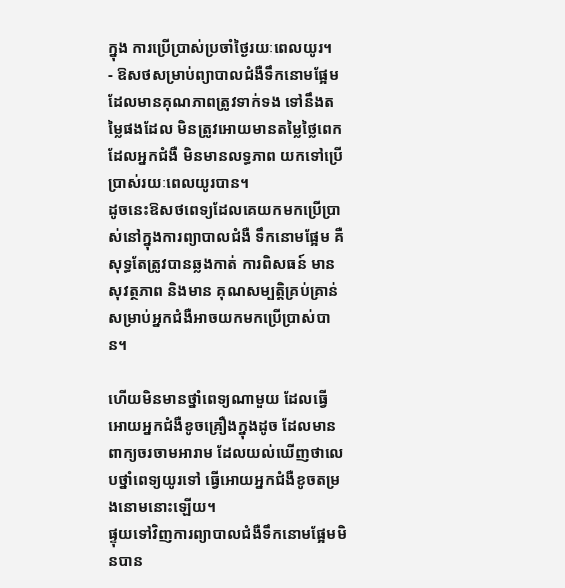ក្នុង ការប្រើប្រាស់ប្រចាំថ្ងៃរយៈពេលយូរ។
- ឱសថសម្រាប់ព្យាបាលជំងឺទឹកនោមផ្អែមដែលមានគុណភាពត្រូវទាក់ទង ទៅនឹងតម្លៃផងដែល មិនត្រូវអោយមានតម្លៃថ្លៃពេកដែលអ្នកជំងឺ មិនមានលទ្ធភាព យកទៅប្រើប្រាស់រយៈពេលយូរបាន។
ដូចនេះឱសថពេទ្យដែលគេយកមកប្រើប្រាស់នៅក្នុងការព្យាបាលជំងឺ ទឹកនោមផ្អែម គឺសុទ្ធតែត្រូវបានឆ្លងកាត់ ការពិសធន៍ មានសុវត្ថភាព និងមាន គុណសម្បត្តិគ្រប់គ្រាន់សម្រាប់អ្នកជំងឺអាចយកមកប្រើប្រាស់បាន។

ហើយមិនមានថ្នាំពេទ្យណាមួយ ដែលធ្វេី អោយអ្នកជំងឺខូចគ្រឿងក្នុងដូច ដែលមានពាក្យចរចាមអារាម ដែលយល់ឃើញថាលេបថ្នាំពេទ្យយូរទៅ ធ្វើអោយអ្នកជំងឺខូចតម្រងនោមនោះឡើយ។
ផ្ទុយទៅវិញការព្យាបាលជំងឺទឹកនោមផ្អែមមិនបាន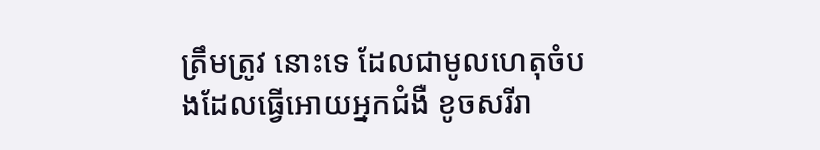ត្រឹមត្រូវ នោះទេ ដែលជាមូលហេតុចំបងដែលធ្វើអោយអ្នកជំងឺ ខូចសរីរា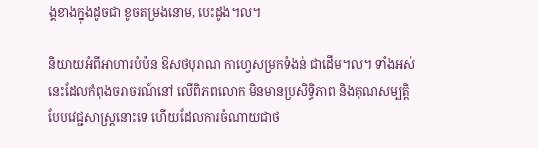ង្គខាងក្នុងដូចជា ខូចតម្រងនោម, បេះដូង។ល។

និយាយអំពីអាហារបំប៉ន ឱសថបុរាណ កាហ្វេសម្រកទំងន់ ជាដើម។ល។ ទាំងអស់នេះដែលកំពុងចរាចរណ៍នៅ លើពិភពលោក មិនមានប្រសិទ្ធិភាព និងគុណសម្បត្តិបែបវេជ្ជសាស្រ្តនោះទេ ហើយដែលការចំណាយជាថ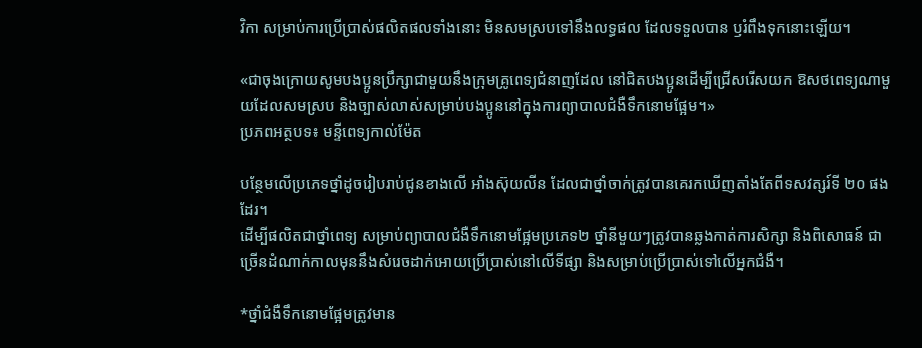វិកា សម្រាប់ការប្រើប្រាស់ផលិតផលទាំងនោះ មិនសមស្របទៅនឹងលទ្ធផល ដែលទទួលបាន ឫរំពឹងទុកនោះឡើយ។

«ជាចុងក្រោយសូមបងប្អូនប្រឹក្សាជាមួយនឹងក្រុមគ្រូពេទ្យជំនាញដែល នៅជិតបងប្អូនដើម្បីជ្រើសរើសយក ឱសថពេទ្យណាមួយដែលសមស្រប និងច្បាស់លាស់សម្រាប់បងប្អូននៅក្នុងការព្យាបាលជំងឺទឹកនោមផ្អែម។»
ប្រភពអត្ថបទ៖ មន្ទីពេទ្យកាល់ម៉ែត

បន្ថែមលើប្រភេទថ្នាំដូចរៀបរាប់ជូនខាងលើ អាំងស៊ុយលីន ដែលជាថ្នាំចាក់ត្រូវបានគេរកឃើញតាំងតែពីទសវត្សរ៍ទី ២០ ផងដែរ។
ដើម្បីផលិតជាថ្នាំពេទ្យ សម្រាប់ព្យាបាលជំងឺទឹកនោមផ្អែមប្រភេទ២ ថ្នាំនីមួយៗត្រូវបានឆ្លងកាត់ការសិក្សា និងពិសោធន៍ ជាច្រើនដំណាក់កាលមុននឹងសំរេចដាក់អោយប្រើប្រាស់នៅលើទីផ្សា និងសម្រាប់ប្រើប្រាស់ទៅលើអ្នកជំងឺ។

*ថ្នាំជំងឺទឹកនោមផ្អែមត្រូវមាន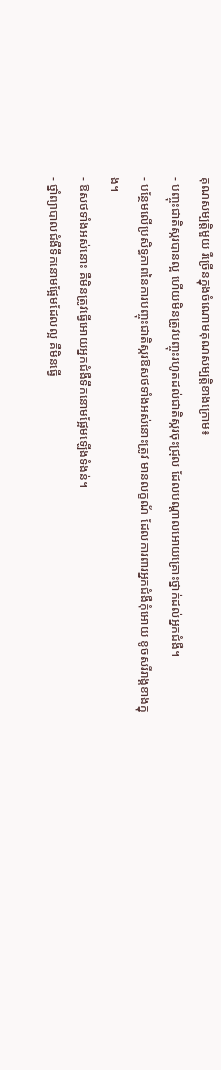គុណសម្បត្តិមួយ រឺច្រើនក្នុងចំណោមគុណសម្បត្តិខាងក្រោម៖
- បញ្ចុះជាតិស្ករបានល្អ ហើយមិនត្រូវបញ្ចុះរហូតដល់ជាតិស្ករចុះជ្រុល ដែលបណ្តាលអោយគ្រោះថ្នាក់ដល់អ្នកជំងឺ។
- បន្ថែមលើប្រសិទ្ធភាពនៃការបញ្ចុះជាតិស្ករឱសថទាំងអស់នោះត្រូវ មានលក្ខណ័ ដែលការពារអ្នកជំងឺកុំអោយ ខូចសរីរាង្គខាងក្នុង។
- ឱសថទាំងអស់នោះ គឺមិនត្រូវធ្វើអោយអ្នកជំងឺទឹកនោមផ្អែមឡើងទំងន់។
- ថ្នាំព្យាបាលជំងឺទឹកនោមផ្អែមដែលល្អ គឺមិនធ្វើ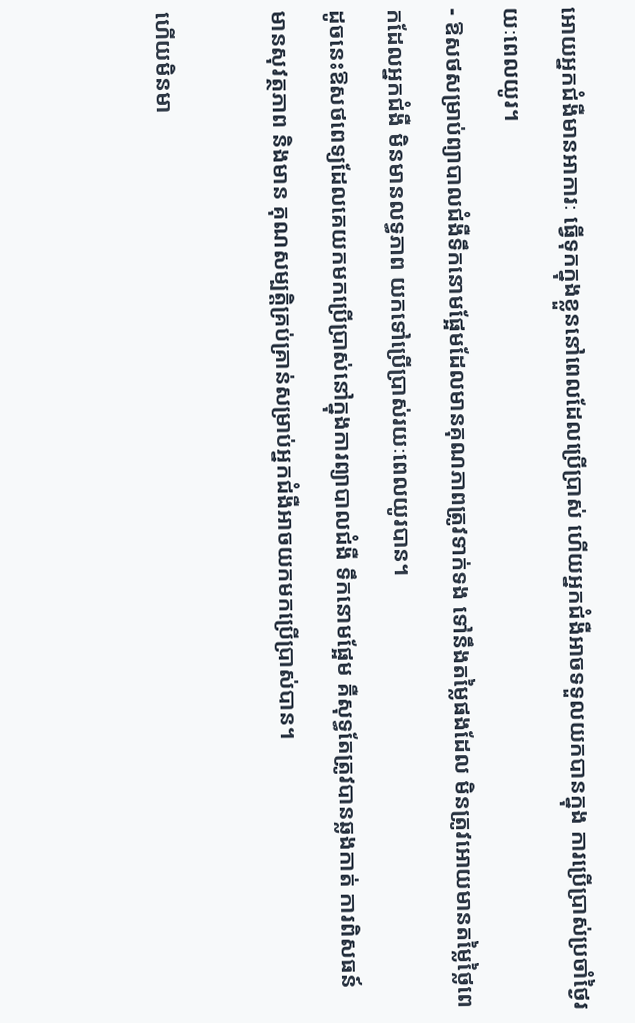អោយអ្នកជំងឺមានអាការៈ ធ្វើទុកក្នុងខ្លួននៅពេលដែលប្រើប្រាស់ ហើយអ្នកជំងឺអាចទទួលយកបានក្នុង ការប្រើប្រាស់ប្រចាំថ្ងៃរយៈពេលយូរ។
- ឱសថសម្រាប់ព្យាបាលជំងឺទឹកនោមផ្អែមដែលមានគុណភាពត្រូវទាក់ទង ទៅនឹងតម្លៃផងដែល មិនត្រូវអោយមានតម្លៃថ្លៃពេកដែលអ្នកជំងឺ មិនមានលទ្ធភាព យកទៅប្រើប្រាស់រយៈពេលយូរបាន។
ដូចនេះឱសថពេទ្យដែលគេយកមកប្រើប្រាស់នៅក្នុងការព្យាបាលជំងឺ ទឹកនោមផ្អែម គឺសុទ្ធតែត្រូវបានឆ្លងកាត់ ការពិសធន៍ មានសុវត្ថភាព និងមាន គុណសម្បត្តិគ្រប់គ្រាន់សម្រាប់អ្នកជំងឺអាចយកមកប្រើប្រាស់បាន។

ហើយមិនមា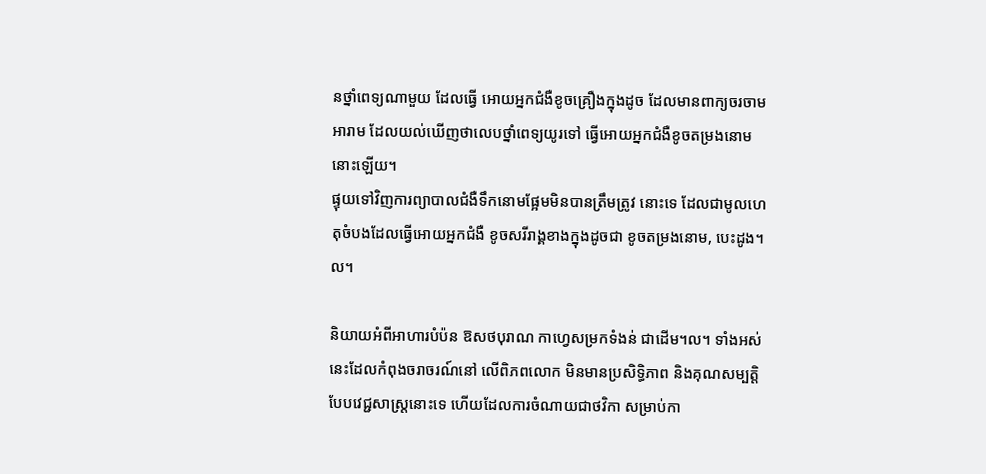នថ្នាំពេទ្យណាមួយ ដែលធ្វេី អោយអ្នកជំងឺខូចគ្រឿងក្នុងដូច ដែលមានពាក្យចរចាមអារាម ដែលយល់ឃើញថាលេបថ្នាំពេទ្យយូរទៅ ធ្វើអោយអ្នកជំងឺខូចតម្រងនោមនោះឡើយ។
ផ្ទុយទៅវិញការព្យាបាលជំងឺទឹកនោមផ្អែមមិនបានត្រឹមត្រូវ នោះទេ ដែលជាមូលហេតុចំបងដែលធ្វើអោយអ្នកជំងឺ ខូចសរីរាង្គខាងក្នុងដូចជា ខូចតម្រងនោម, បេះដូង។ល។

និយាយអំពីអាហារបំប៉ន ឱសថបុរាណ កាហ្វេសម្រកទំងន់ ជាដើម។ល។ ទាំងអស់នេះដែលកំពុងចរាចរណ៍នៅ លើពិភពលោក មិនមានប្រសិទ្ធិភាព និងគុណសម្បត្តិបែបវេជ្ជសាស្រ្តនោះទេ ហើយដែលការចំណាយជាថវិកា សម្រាប់កា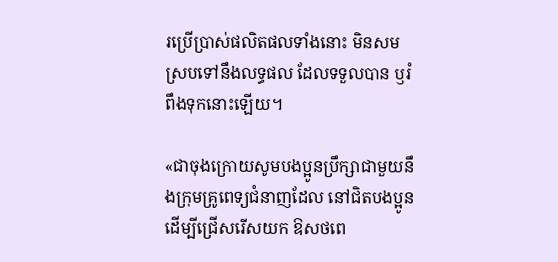រប្រើប្រាស់ផលិតផលទាំងនោះ មិនសមស្របទៅនឹងលទ្ធផល ដែលទទួលបាន ឫរំពឹងទុកនោះឡើយ។

«ជាចុងក្រោយសូមបងប្អូនប្រឹក្សាជាមួយនឹងក្រុមគ្រូពេទ្យជំនាញដែល នៅជិតបងប្អូនដើម្បីជ្រើសរើសយក ឱសថពេ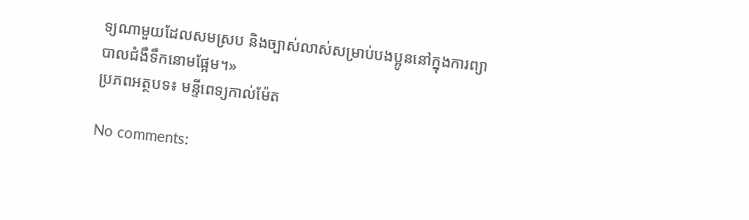ទ្យណាមួយដែលសមស្រប និងច្បាស់លាស់សម្រាប់បងប្អូននៅក្នុងការព្យាបាលជំងឺទឹកនោមផ្អែម។»
ប្រភពអត្ថបទ៖ មន្ទីពេទ្យកាល់ម៉ែត

No comments: